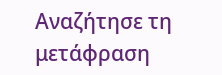Αναζήτησε τη μετάφραση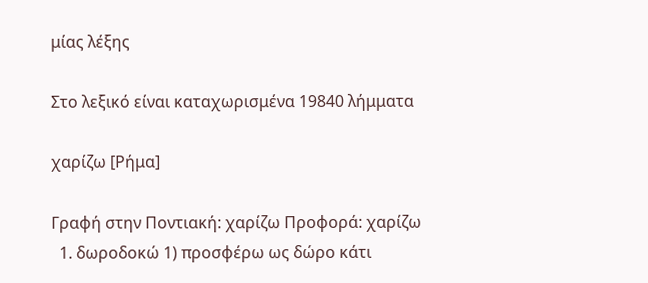μίας λέξης

Στο λεξικό είναι καταχωρισμένα 19840 λήμματα

χαρίζω [Ρήμα]

Γραφή στην Ποντιακή: χαρίζω Προφορά: χαρίζω
  1. δωροδοκώ 1) προσφέρω ως δώρο κάτι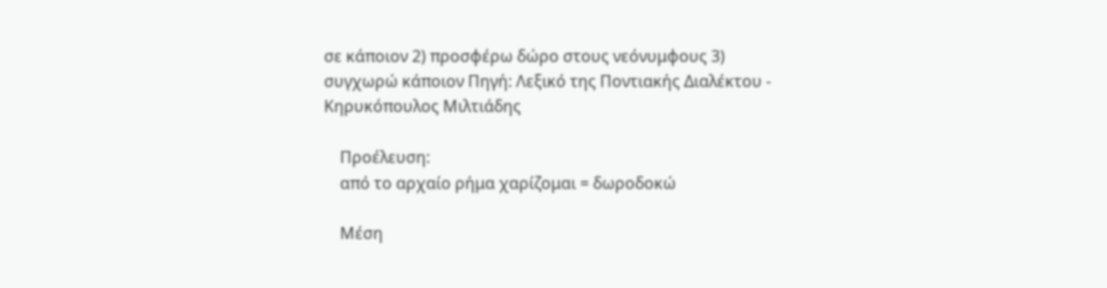σε κάποιον 2) προσφέρω δώρο στους νεόνυμφους 3) συγχωρώ κάποιον Πηγή: Λεξικό της Ποντιακής Διαλέκτου - Κηρυκόπουλος Μιλτιάδης

    Προέλευση:
    από το αρχαίο ρήμα χαρίζομαι = δωροδοκώ

    Μέση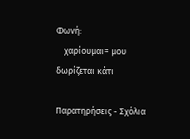Φωνή:
    χαρίουμαι= μου δωρίζεται κάτι

Παρατηρήσεις - Σχόλια